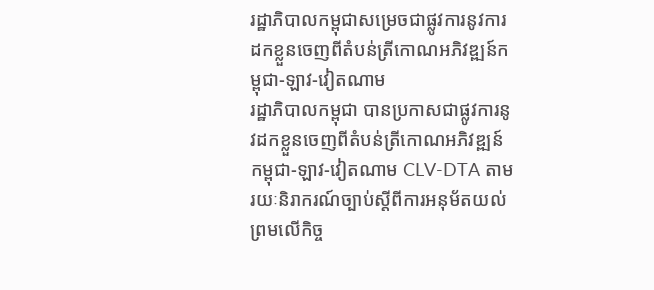រដ្ឋាភិបាលកម្ពុជាសម្រេចជាផ្លូវការនូវការដកខ្លួនចេញពីតំបន់ត្រីកោណអភិវឌ្ឍន៍កម្ពុជា-ឡាវ-វៀតណាម
រដ្ឋាភិបាលកម្ពុជា បានប្រកាសជាផ្លូវការនូវដកខ្លួនចេញពីតំបន់ត្រីកោណអភិវឌ្ឍន៍កម្ពុជា-ឡាវ-វៀតណាម CLV-DTA តាមរយៈនិរាករណ៍ច្បាប់ស្តីពីការអនុម័តយល់ព្រមលើកិច្ច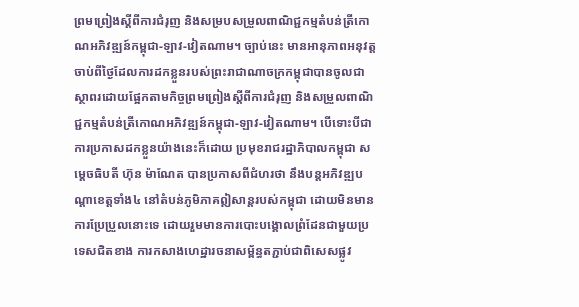ព្រមព្រៀងស្តីពីការជំរុញ និងសម្របសម្រួលពាណិជ្ជកម្មតំបន់ត្រីកោណអភិវឌ្ឍន៍កម្ពុជា-ឡាវ-វៀតណាម។ ច្បាប់នេះ មានអានុភាពអនុវត្តចាប់ពីថ្ងៃដែលការដកខ្លួនរបស់ព្រះរាជាណាចក្រកម្ពុជាបានចូលជាស្ថាពរដោយផ្អែកតាមកិច្ចព្រមព្រៀងស្តីពីការជំរុញ និងសម្រួលពាណិជ្ជកម្មតំបន់ត្រីកោណអភិវឌ្ឍន៍កម្ពុជា-ឡាវ-វៀតណាម។ បើទោះបីជាការប្រកាសដកខ្លួនយ៉ាងនេះក៏ដោយ ប្រមុខរាជរដ្ឋាភិបាលកម្ពុជា សម្តេចធិបតី ហ៊ុន ម៉ាណែត បានប្រកាសពីជំហរថា នឹងបន្តអភិវឌ្ឍបណ្តាខេត្តទាំង៤ នៅតំបន់ភូមិភាគឦសាន្តរបស់កម្ពុជា ដោយមិនមានការប្រែប្រួលនោះទេ ដោយរួមមានការបោះបង្គោលព្រំដែនជាមួយប្រទេសជិតខាង ការកសាងហេដ្ឋារចនាសម្ព័ន្ធតភ្ជាប់ជាពិសេសផ្លូវ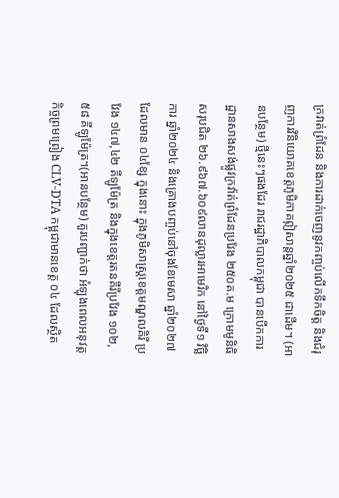ក្រវាត់ព្រំដែន និងការដាក់ចេញនូវកញ្ចប់លើកទឹកចិត្ត និងជំរុញការវិនិយោគខេត្តភូមិភាគឦសាន្តឆ្នាំ២០២៥ ជាដើម។ (អានបន្ថែម) ថ្មីនេះៗផងដែរ រាជរដ្ឋាភិបាលកម្ពុជា បានបើកការដ្ឋានសាងសង់ផ្លូវក្រវ៉ាត់ព្រំដែនប្រវែង ២៥០គ.ម ក្រោមមូនិធិសរុបជិត ២៦.៩៦៧.៦០៩លានដុល្លារអាមេរិក នៅថ្ងៃទី១ វិច្ឆិការ ឆ្នាំ២០២៤ និងគ្រោងបញ្ចប់នៅចុងខែមេសា ឆ្នាំ២០២៧ ដែលមាន ០៤ខ្សែ ក្នុងនោះ ក្នុងភូមិសាស្ត្រខេត្តមណ្ឌលគិរី ប្រវែង ១៤៧,៤២ គីឡូម៉ែត្រ និងក្នុងខេត្តរតនគីរីប្រវែង ១០២,៥៨ គីឡូម៉ែត្រ។(អានបន្ថែម) គួរបញ្ជាក់ថា អំឡុងពេលអនុវត្តកិច្ចព្រមព្រៀង CLV-DTA កម្ពុជាមានខេត្ត ០៤ ដែលស្ថិត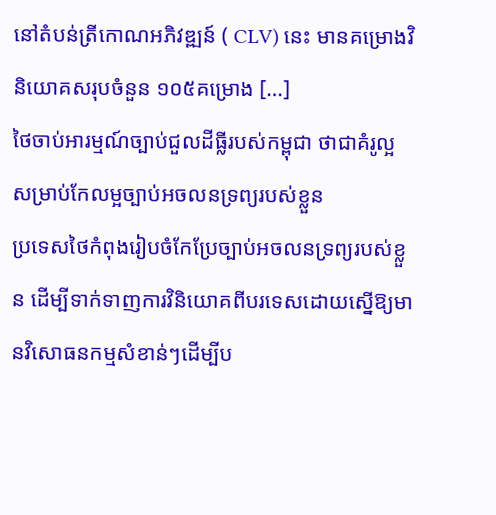នៅតំបន់ត្រីកោណអភិវឌ្ឍន៍ ( CLV) នេះ មានគម្រោងវិនិយោគសរុបចំនួន ១០៥គម្រោង […]
ថៃចាប់អារម្មណ៍ច្បាប់ជួលដីធ្លីរបស់កម្ពុជា ថាជាគំរូល្អសម្រាប់កែលម្អច្បាប់អចលនទ្រព្យរបស់ខ្លួន
ប្រទេសថៃកំពុងរៀបចំកែប្រែច្បាប់អចលនទ្រព្យរបស់ខ្លួន ដើម្បីទាក់ទាញការវិនិយោគពីបរទេសដោយស្នើឱ្យមានវិសោធនកម្មសំខាន់ៗដើម្បីប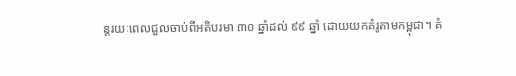ន្តរយៈពេលជួលចាប់ពីអតិបរមា ៣០ ឆ្នាំដល់ ៩៩ ឆ្នាំ ដោយយកគំរូតាមកម្ពុជា។ គំ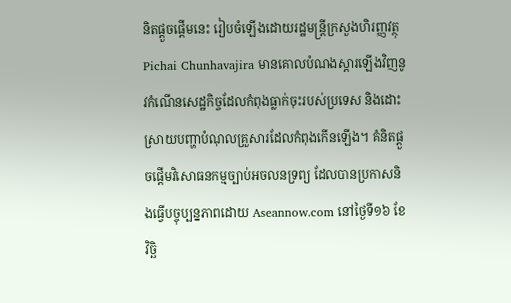និតផ្តួចផ្តើមនេះ រៀបចំឡើងដោយរដ្ឋមន្ត្រីក្រសួងហិរញ្ញវត្ថុ Pichai Chunhavajira មានគោលបំណងស្តារឡើងវិញនូវកំណើនសេដ្ឋកិច្ចដែលកំពុងធ្លាក់ចុះរបស់ប្រទេស និងដោះស្រាយបញ្ហាបំណុលគ្រួសារដែលកំពុងកើនឡើង។ គំនិតផ្តួចផ្តើមវិសោធនកម្មច្បាប់អចលនទ្រព្យ ដែលបានប្រកាសនិងធ្វើបច្ចុប្បន្នភាពដោយ Aseannow.com នៅថ្ងៃទី១៦ ខែវិច្ឆិ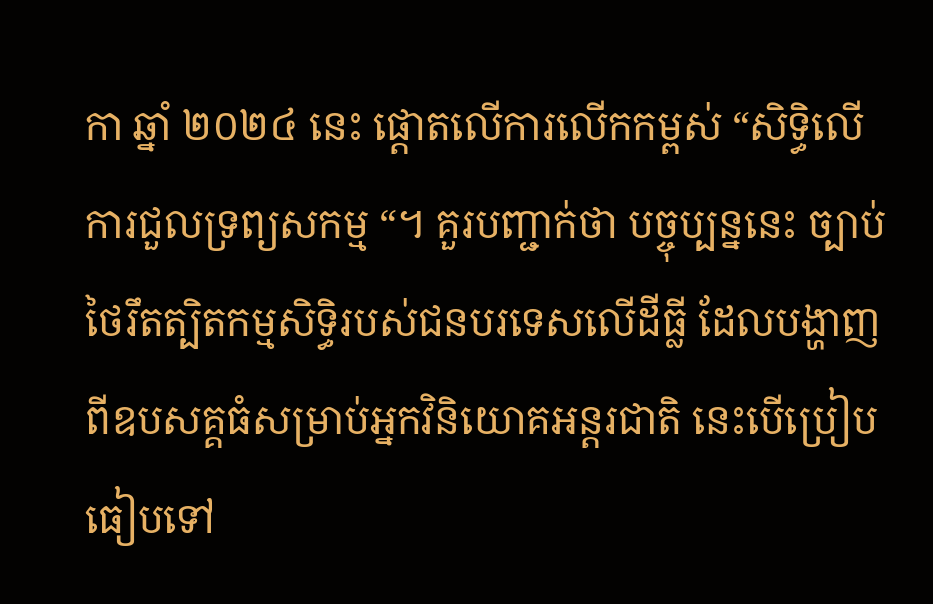កា ឆ្នាំ ២០២៤ នេះ ផ្តោតលើការលើកកម្ពស់ “សិទ្ធិលើការជួលទ្រព្យសកម្ម “។ គួរបញ្ជាក់ថា បច្ចុប្បន្ននេះ ច្បាប់ថៃរឹតត្បិតកម្មសិទ្ធិរបស់ជនបរទេសលើដីធ្លី ដែលបង្ហាញពីឧបសគ្គធំសម្រាប់អ្នកវិនិយោគអន្តរជាតិ នេះបើប្រៀបធៀបទៅ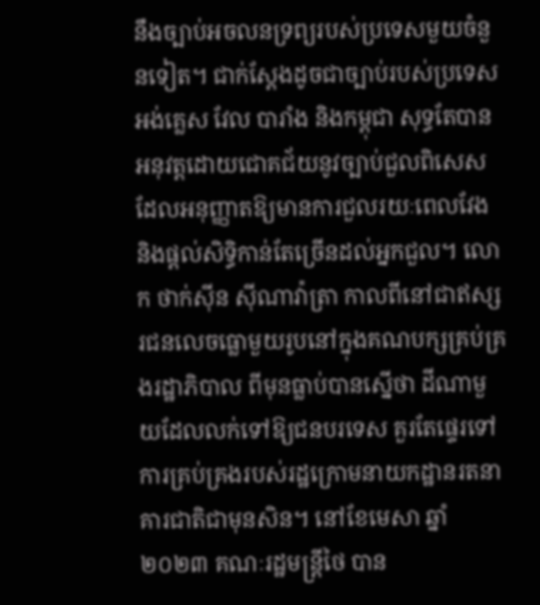នឹងច្បាប់អចលនទ្រព្យរបស់ប្រទេសមួយចំនួនទៀត។ ជាក់ស្តែងដូចជាច្បាប់របស់ប្រទេសអង់គ្លេស វែល បារាំង និងកម្ពុជា សុទ្ធតែបានអនុវត្តដោយជោគជ័យនូវច្បាប់ជួលពិសេសដែលអនុញ្ញាតឱ្យមានការជួលរយៈពេលវែង និងផ្តល់សិទ្ធិកាន់តែច្រើនដល់អ្នកជួល។ លោក ថាក់ស៊ីន ស៊ីណាវ៉ាត្រា កាលពីនៅជាឥស្សរជនលេចធ្លោមួយរូបនៅក្នុងគណបក្សគ្រប់គ្រងរដ្ឋាភិបាល ពីមុនធ្លាប់បានស្នើថា ដីណាមួយដែលលក់ទៅឱ្យជនបរទេស គួរតែផ្ទេរទៅការគ្រប់គ្រងរបស់រដ្ឋក្រោមនាយកដ្ឋានរតនាគារជាតិជាមុនសិន។ នៅខែមេសា ឆ្នាំ២០២៣ គណៈរដ្ឋមន្ត្រីថៃ បាន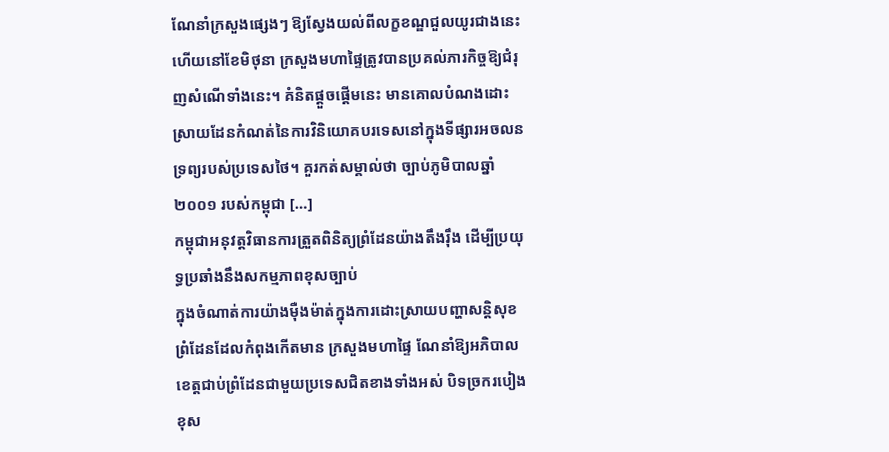ណែនាំក្រសួងផ្សេងៗ ឱ្យស្វែងយល់ពីលក្ខខណ្ឌជួលយូរជាងនេះ ហើយនៅខែមិថុនា ក្រសួងមហាផ្ទៃត្រូវបានប្រគល់ភារកិច្ចឱ្យជំរុញសំណើទាំងនេះ។ គំនិតផ្តួចផ្តើមនេះ មានគោលបំណងដោះស្រាយដែនកំណត់នៃការវិនិយោគបរទេសនៅក្នុងទីផ្សារអចលនទ្រព្យរបស់ប្រទេសថៃ។ គួរកត់សម្គាល់ថា ច្បាប់ភូមិបាលឆ្នាំ ២០០១ របស់កម្ពុជា […]
កម្ពុជាអនុវត្តវិធានការត្រួតពិនិត្យព្រំដែនយ៉ាងតឹងរ៉ឹង ដើម្បីប្រយុទ្ធប្រឆាំងនឹងសកម្មភាពខុសច្បាប់
ក្នុងចំណាត់ការយ៉ាងម៉ឺងម៉ាត់ក្នុងការដោះស្រាយបញ្ហាសន្តិសុខព្រំដែនដែលកំពុងកើតមាន ក្រសួងមហាផ្ទៃ ណែនាំឱ្យអភិបាលខេត្តជាប់ព្រំដែនជាមួយប្រទេសជិតខាងទាំងអស់ បិទច្រករបៀងខុស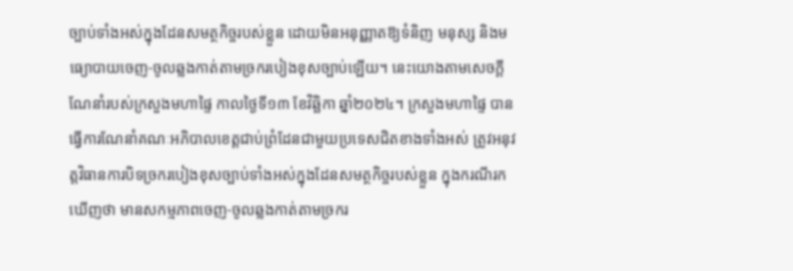ច្បាប់ទាំងអស់ក្នុងដែនសមត្ថកិច្ចរបស់ខ្លួន ដោយមិនអនុញ្ញាតឱ្យទំនិញ មនុស្ស និងមធ្យោបាយចេញ-ចូលឆ្លងកាត់តាមច្រករបៀងខុសច្បាប់ឡើយ។ នេះយោងតាមសេចក្តីណែនាំរបស់ក្រសួងមហាផ្ទៃ កាលថ្ងៃទី១៣ ខែវិឆ្ឆិកា ឆ្នាំ២០២៤។ ក្រសួងមហាផ្ទៃ បានធ្វើការណែនាំគណៈអភិបាលខេត្តជាប់ព្រំដែនជាមួយប្រទេសជិតខាងទាំងអស់ ត្រូវអនុវត្តវិធានការបិទច្រករបៀងខុសច្បាប់ទាំងអស់ក្នុងដែនសមត្ថកិច្ចរបស់ខ្លួន ក្នុងករណីរកឃើញថា មានសកម្មភាពចេញ-ចូលឆ្លងកាត់តាមច្រករ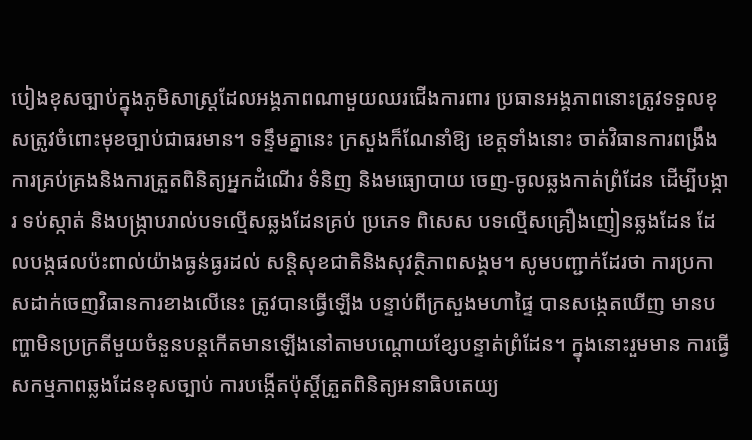បៀងខុសច្បាប់ក្នុងភូមិសាស្ត្រដែលអង្គភាពណាមួយឈរជើងការពារ ប្រធានអង្គភាពនោះត្រូវទទួលខុសត្រូវចំពោះមុខច្បាប់ជាធរមាន។ ទន្ទឹមគ្នានេះ ក្រសួងក៏ណែនាំឱ្យ ខេត្តទាំងនោះ ចាត់វិធានការពង្រឹងការគ្រប់គ្រងនិងការត្រួតពិនិត្យអ្នកដំណើរ ទំនិញ និងមធ្យោបាយ ចេញ-ចូលឆ្លងកាត់ព្រំដែន ដើម្បីបង្ការ ទប់ស្កាត់ និងបង្ក្រាបរាល់បទល្មើសឆ្លងដែនគ្រប់ ប្រភេទ ពិសេស បទល្មើសគ្រឿងញៀនឆ្លងដែន ដែលបង្កផលប៉ះពាល់យ៉ាងធ្ងន់ធ្ងរដល់ សន្តិសុខជាតិនិងសុវត្ថិភាពសង្គម។ សូមបញ្ជាក់ដែរថា ការប្រកាសដាក់ចេញវិធានការខាងលើនេះ ត្រូវបានធ្វើឡើង បន្ទាប់ពីក្រសួងមហាផ្ទៃ បានសង្កេតឃើញ មានបញ្ហាមិនប្រក្រតីមួយចំនួនបន្តកើតមានឡើងនៅតាមបណ្តោយខ្សែបន្ទាត់ព្រំដែន។ ក្នុងនោះរួមមាន ការធ្វើសកម្មភាពឆ្លងដែនខុសច្បាប់ ការបង្កើតប៉ុស្តិ៍ត្រួតពិនិត្យអនាធិបតេយ្យ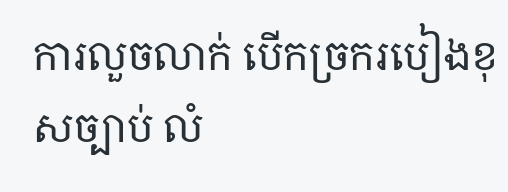ការលួចលាក់ បើកច្រករបៀងខុសច្បាប់ លំ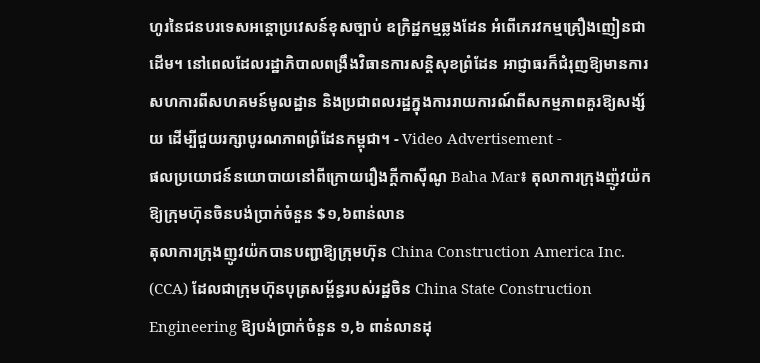ហូរនៃជនបរទេសអន្តោប្រវេសន៍ខុសច្បាប់ ឧក្រិដ្ឋកម្មឆ្លងដែន អំពើភេរវកម្មគ្រឿងញៀនជាដើម។ នៅពេលដែលរដ្ឋាភិបាលពង្រឹងវិធានការសន្តិសុខព្រំដែន អាជ្ញាធរក៏ជំរុញឱ្យមានការសហការពីសហគមន៍មូលដ្ឋាន និងប្រជាពលរដ្ឋក្នុងការរាយការណ៍ពីសកម្មភាពគួរឱ្យសង្ស័យ ដើម្បីជួយរក្សាបូរណភាពព្រំដែនកម្ពុជា។ - Video Advertisement -
ផលប្រយោជន៍នយោបាយនៅពីក្រោយរឿងក្តីកាស៊ីណូ Baha Mar៖ តុលាការក្រុងញ៉ូវយ៉ក ឱ្យក្រុមហ៊ុនចិនបង់ប្រាក់ចំនួន $១,៦ពាន់លាន
តុលាការក្រុងញូវយ៉កបានបញ្ជាឱ្យក្រុមហ៊ុន China Construction America Inc. (CCA) ដែលជាក្រុមហ៊ុនបុត្រសម្ព័ន្ធរបស់រដ្ឋចិន China State Construction Engineering ឱ្យបង់ប្រាក់ចំនួន ១,៦ ពាន់លានដុ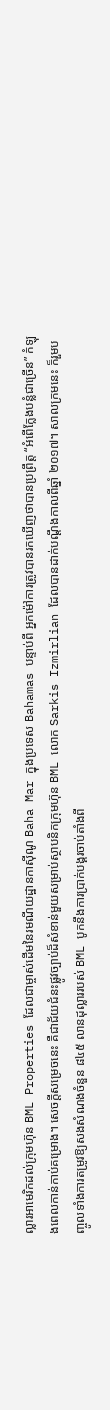ល្លារអាមេរិកដល់ក្រុមហ៊ុន BML Properties ដែលជាម្ចាស់ដើមនៃរមណីយដ្ឋានកាស៊ីណូ Baha Mar ក្នុងប្រទេស Bahamas បន្ទាប់ពី អ្នកម៉ៅការត្រូវបានរកឃើញថាបានប្រព្រឹត្ត “អំពើក្លែងបន្លំជាច្រើន” កំឡុងពេលកាន់កាប់គម្រោង។ សេចក្តីសម្រេចនេះ គឺជាជ័យជំនះផ្លូវច្បាប់ដ៏សំខាន់មួយសម្រាប់ស្ថាបនិកក្រុមហ៊ុន BML លោក Sarkis Izmirlian ដែលបានដាក់បណ្តឹងកាលពីឆ្នាំ ២០១៧។ សាលក្រមនេះ ក៏រួមបញ្ចូលទាំងការតម្រូវឱ្យសងសំណងចំនួន ៨៤៥ លានដុល្លាររបស់ BML បូកនឹងការប្រាក់បង្គរចាប់តាំងពី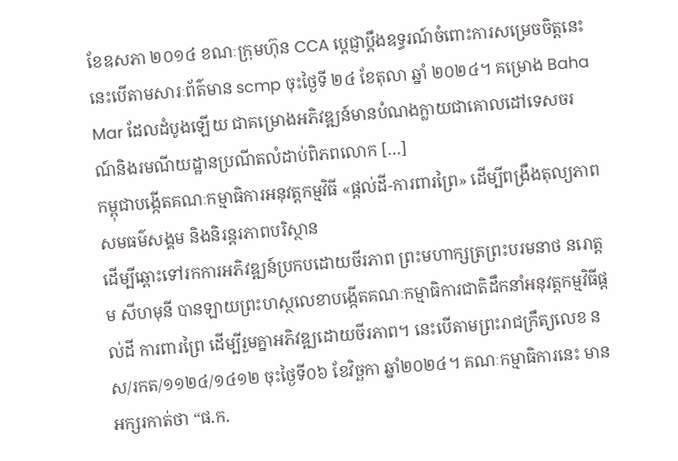ខែឧសភា ២០១៤ ខណៈក្រុមហ៊ុន CCA ប្តេជ្ញាប្តឹងឧទ្ធរណ៍ចំពោះការសម្រេចចិត្តនេះ នេះបើតាមសារៈព័ត៌មាន scmp ចុះថ្ងៃទី ២៤ ខែតុលា ឆ្នាំ ២០២៤។ គម្រោង Baha Mar ដែលដំបូងឡើយ ជាគម្រោងអភិវឌ្ឍន៍មានបំណងក្លាយជាគោលដៅទេសចរណ៍និងរមណីយដ្ឋានប្រណីតលំដាប់ពិភពលោក […]
កម្ពុជាបង្កើតគណៈកម្មាធិការអនុវត្តកម្មវិធី «ផ្តល់ដី-ការពារព្រៃ» ដើម្បីពង្រឹងតុល្យភាពសមធម៌សង្គម និងនិរន្តរភាពបរិស្ថាន
ដើម្បីឆ្ពោះទៅរកការអភិវឌ្ឍន៍ប្រកបដោយចីរភាព ព្រះមហាក្សត្រព្រះបរមនាថ នរោត្តម សីហមុនី បានឡាយព្រះហស្ថលេខាបង្កើតគណៈកម្មាធិការជាតិដឹកនាំអនុវត្តកម្មវិធីផ្តល់ដី ការពារព្រៃ ដើម្បីរួមគ្នាអភិវឌ្ឍដោយចីរភាព។ នេះបើតាមព្រះរាជក្រឹត្យលេខ នស/រកត/១១២៤/១៤១២ ចុះថ្ងៃទី០៦ ខែវិច្ឆកា ឆ្នាំ២០២៤។ គណៈកម្មាធិការនេះ មានអក្សរកាត់ថា “ផ.ក.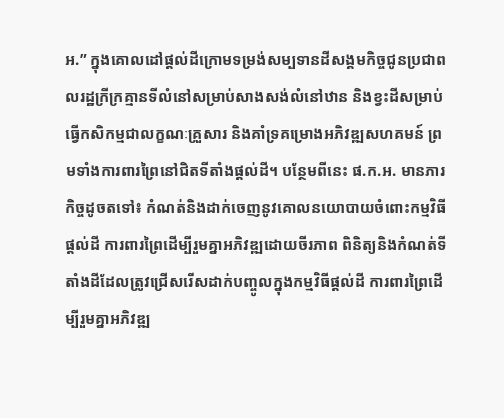អ.” ក្នុងគោលដៅផ្តល់ដីក្រោមទម្រង់សម្បទានដីសង្គមកិច្ចជូនប្រជាពលរដ្ឋក្រីក្រគ្មានទីលំនៅសម្រាប់សាងសង់លំនៅឋាន និងខ្វះដីសម្រាប់ធ្វើកសិកម្មជាលក្ខណៈគ្រួសារ និងគាំទ្រគម្រោងអភិវឌ្ឍសហគមន៍ ព្រមទាំងការពារព្រៃនៅជិតទីតាំងផ្តល់ដី។ បន្ថែមពីនេះ ផ.ក.អ. មានភារកិច្ចដូចតទៅ៖ កំណត់និងដាក់ចេញនូវគោលនយោបាយចំពោះកម្មវិធីផ្តល់ដី ការពារព្រៃដើម្បីរួមគ្នាអភិវឌ្ឍដោយចីរភាព ពិនិត្យនិងកំណត់ទីតាំងដីដែលត្រូវជ្រើសរើសដាក់បញ្ចូលក្នុងកម្មវិធីផ្តល់ដី ការពារព្រៃដើម្បីរួមគ្នាអភិវឌ្ឍ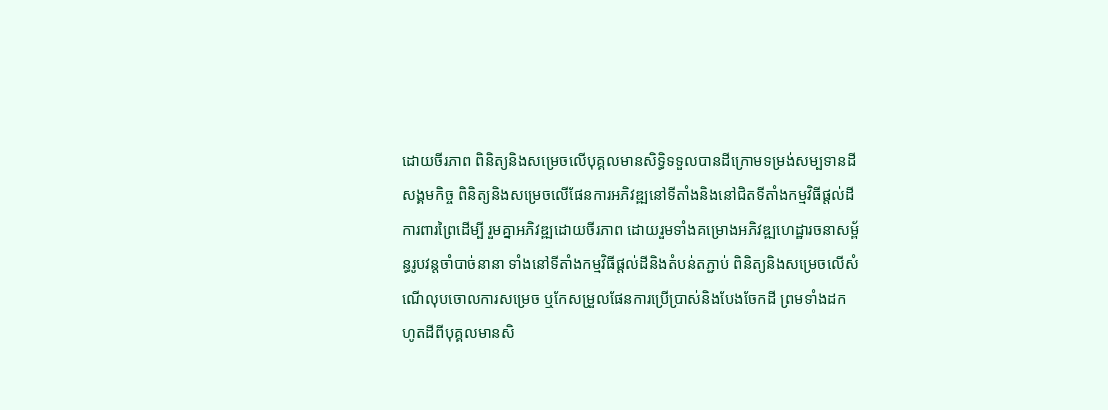ដោយចីរភាព ពិនិត្យនិងសម្រេចលើបុគ្គលមានសិទ្ធិទទួលបានដីក្រោមទម្រង់សម្បទានដីសង្គមកិច្ច ពិនិត្យនិងសម្រេចលើផែនការអភិវឌ្ឍនៅទីតាំងនិងនៅជិតទីតាំងកម្មវិធីផ្តល់ដី ការពារព្រៃដើម្បី រួមគ្នាអភិវឌ្ឍដោយចីរភាព ដោយរួមទាំងគម្រោងអភិវឌ្ឍហេដ្ឋារចនាសម្ព័ន្ធរូបវន្តចាំបាច់នានា ទាំងនៅទីតាំងកម្មវិធីផ្តល់ដីនិងតំបន់តភ្ជាប់ ពិនិត្យនិងសម្រេចលើសំណើលុបចោលការសម្រេច ឬកែសម្រួលផែនការប្រើប្រាស់និងបែងចែកដី ព្រមទាំងដកហូតដីពីបុគ្គលមានសិ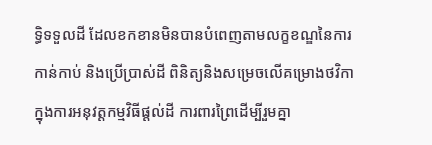ទ្ធិទទួលដី ដែលខកខានមិនបានបំពេញតាមលក្ខខណ្ឌនៃការកាន់កាប់ និងប្រើប្រាស់ដី ពិនិត្យនិងសម្រេចលើគម្រោងថវិកាក្នុងការអនុវត្តកម្មវិធីផ្តល់ដី ការពារព្រៃដើម្បីរួមគ្នា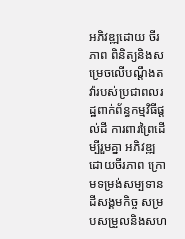អភិវឌ្ឍដោយ ចីរភាព ពិនិត្យនិងសម្រេចលើបណ្តឹងតវ៉ារបស់ប្រជាពលរដ្ឋពាក់ព័ន្ធកម្មវិធីផ្តល់ដី ការពារព្រៃដើម្បីរួមគ្នា អភិវឌ្ឍដោយចីរភាព ក្រោមទម្រង់សម្បទានដីសង្គមកិច្ច សម្របសម្រួលនិងសហ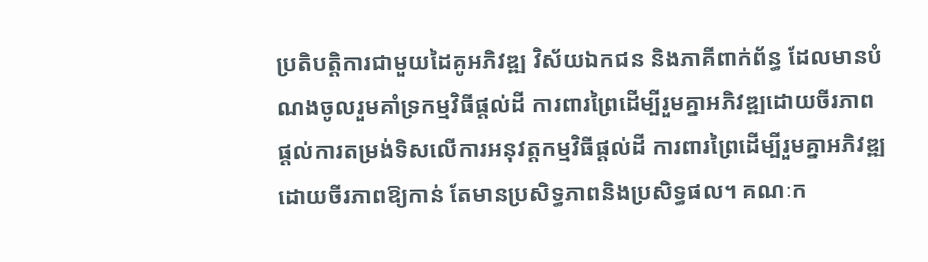ប្រតិបត្តិការជាមួយដៃគូអភិវឌ្ឍ វិស័យឯកជន និងភាគីពាក់ព័ន្ធ ដែលមានបំណងចូលរួមគាំទ្រកម្មវិធីផ្តល់ដី ការពារព្រៃដើម្បីរួមគ្នាអភិវឌ្ឍដោយចីរភាព ផ្តល់ការតម្រង់ទិសលើការអនុវត្តកម្មវិធីផ្តល់ដី ការពារព្រៃដើម្បីរួមគ្នាអភិវឌ្ឍដោយចីរភាពឱ្យកាន់ តែមានប្រសិទ្ធភាពនិងប្រសិទ្ធផល។ គណៈក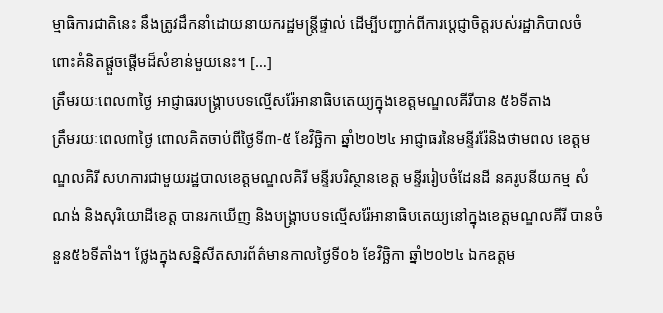ម្មាធិការជាតិនេះ នឹងត្រូវដឹកនាំដោយនាយករដ្ឋមន្ត្រីផ្ទាល់ ដើម្បីបញ្ជាក់ពីការប្តេជ្ញាចិត្តរបស់រដ្ឋាភិបាលចំពោះគំនិតផ្តួចផ្តើមដ៏សំខាន់មួយនេះ។ […]
ត្រឹមរយៈពេល៣ថ្ងៃ អាជ្ញាធរបង្រ្គាបបទល្មើសរ៉ែអានាធិបតេយ្យក្នុងខេត្តមណ្ឌលគីរីបាន ៥៦ទីតាង
ត្រឹមរយៈពេល៣ថ្ងៃ ពោលគិតចាប់ពីថ្ងៃទី៣-៥ ខែវិច្ឆិកា ឆ្នាំ២០២៤ អាជ្ញាធរនៃមន្ទីររ៉ែនិងថាមពល ខេត្តមណ្ឌលគិរី សហការជាមួយរដ្ឋបាលខេត្តមណ្ឌលគិរី មន្ទីរបរិស្ថានខេត្ត មន្ទីររៀបចំដែនដី នគរូបនីយកម្ម សំណង់ និងសុរិយោដីខេត្ត បានរកឃើញ និងបង្គ្រាបបទល្មើសរ៉ែអានាធិបតេយ្យនៅក្នុងខេត្តមណ្ឌលគីរី បានចំនួន៥៦ទីតាំង។ ថ្លែងក្នុងសន្និសីតសារព័ត៌មានកាលថ្ងៃទី០៦ ខែវិច្ឆិកា ឆ្នាំ២០២៤ ឯកឧត្តម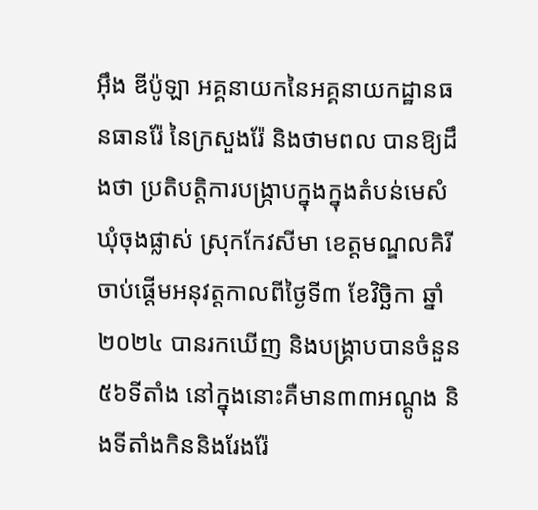អ៊ឹង ឌីប៉ូឡា អគ្គនាយកនៃអគ្គនាយកដ្ឋានធនធានរ៉ែ នៃក្រសួងរ៉ែ និងថាមពល បានឱ្យដឹងថា ប្រតិបត្តិការបង្ក្រាបក្នុងក្នុងតំបន់មេសំ ឃុំចុងផ្លាស់ ស្រុកកែវសីមា ខេត្តមណ្ឌលគិរី ចាប់ផ្តើមអនុវត្តកាលពីថ្ងៃទី៣ ខែវិច្ឆិកា ឆ្នាំ២០២៤ បានរកឃើញ និងបង្គ្រាបបានចំនួន ៥៦ទីតាំង នៅក្នុងនោះគឺមាន៣៣អណ្តូង និងទីតាំងកិននិងរែងរ៉ែ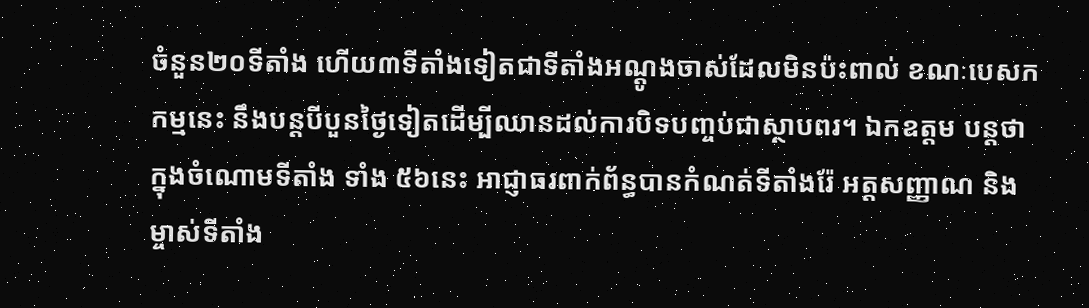ចំនួន២០ទីតាំង ហើយ៣ទីតាំងទៀតជាទីតាំងអណ្តូងចាស់ដែលមិនប៉ះពាល់ ខណៈបេសកកម្មនេះ នឹងបន្តបីបួនថ្ងៃទៀតដើម្បីឈានដល់ការបិទបញ្ចប់ជាស្ថាបពរ។ ឯកឧត្តម បន្តថា ក្នុងចំណោមទីតាំង ទាំង ៥៦នេះ អាជ្ញាធរពាក់ព័ន្ធបានកំណត់ទីតាំងរ៉ែ អត្តសញ្ញាណ និងម្ចាស់ទីតាំង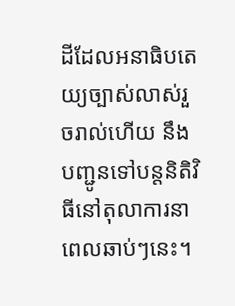ដីដែលអនាធិបតេយ្យច្បាស់លាស់រួចរាល់ហើយ នឹងបញ្ជូនទៅបន្តនិតិវិធីនៅតុលាការនាពេលឆាប់ៗនេះ។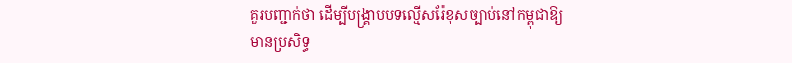គួរបញ្ជាក់ថា ដើម្បីបង្គ្រាបបទល្មើសរ៉ែខុសច្បាប់នៅកម្ពុជាឱ្យមានប្រសិទ្ធ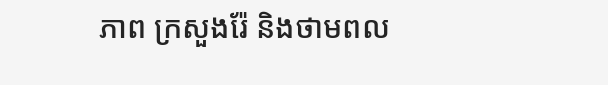ភាព ក្រសួងរ៉ែ និងថាមពល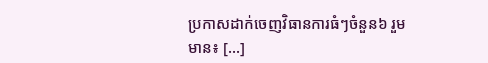ប្រកាសដាក់ចេញវិធានការធំៗចំនួន៦ រួមមាន៖ […]